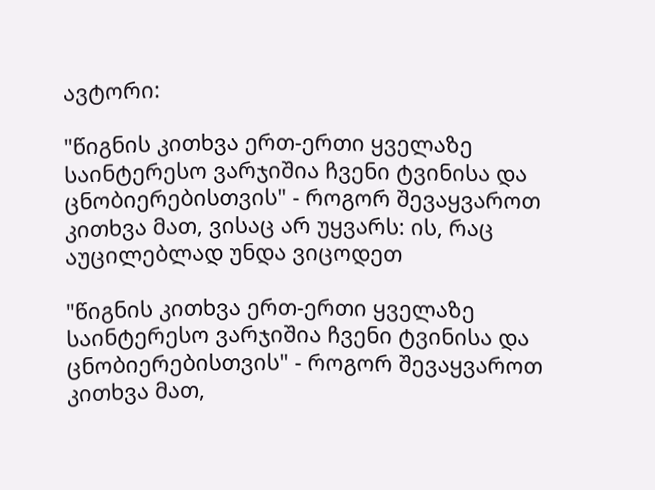ავტორი:

"წიგნის კითხვა ერთ-ერთი ყველაზე საინტერესო ვარჯიშია ჩვენი ტვინისა და ცნობიერებისთვის" - როგორ შევაყვაროთ კითხვა მათ, ვისაც არ უყვარს: ის, რაც აუცილებლად უნდა ვიცოდეთ

"წიგნის კითხვა ერთ-ერთი ყველაზე საინტერესო ვარჯიშია ჩვენი ტვინისა და ცნობიერებისთვის" - როგორ შევაყვაროთ კითხვა მათ,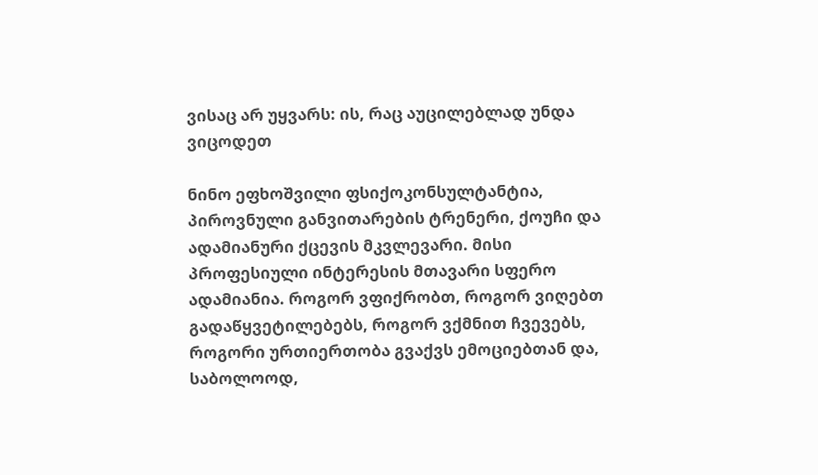ვისაც არ უყვარს: ის, რაც აუცილებლად უნდა ვიცოდეთ

ნინო ეფხოშვილი ფსიქოკონსულტანტია, პიროვნული განვითარების ტრენერი, ქოუჩი და ადამიანური ქცევის მკვლევარი. მისი პროფესიული ინტერესის მთავარი სფერო ადამიანია. როგორ ვფიქრობთ, როგორ ვიღებთ გადაწყვეტილებებს, როგორ ვქმნით ჩვევებს, როგორი ურთიერთობა გვაქვს ემოციებთან და, საბოლოოდ,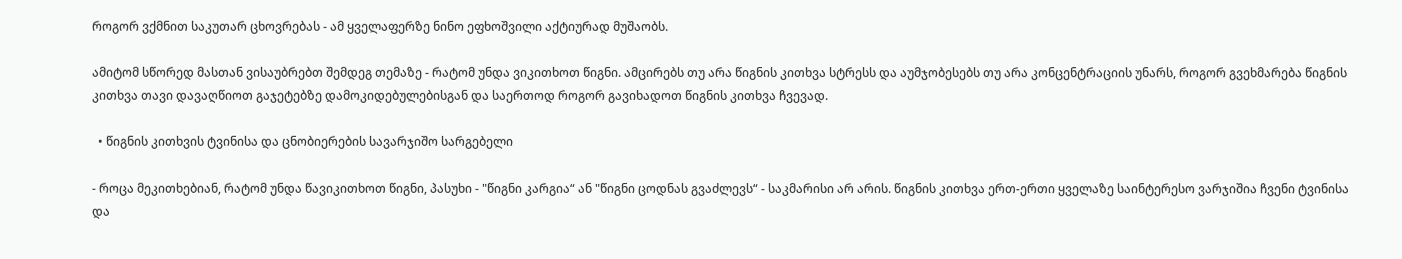როგორ ვქმნით საკუთარ ცხოვრებას - ამ ყველაფერზე ნინო ეფხოშვილი აქტიურად მუშაობს.

ამიტომ სწორედ მასთან ვისაუბრებთ შემდეგ თემაზე - რატომ უნდა ვიკითხოთ წიგნი. ამცირებს თუ არა წიგნის კითხვა სტრესს და აუმჯობესებს თუ არა კონცენტრაციის უნარს, როგორ გვეხმარება წიგნის კითხვა თავი დავაღწიოთ გაჯეტებზე დამოკიდებულებისგან და საერთოდ როგორ გავიხადოთ წიგნის კითხვა ჩვევად.

  • წიგნის კითხვის ტვინისა და ცნობიერების სავარჯიშო სარგებელი

- როცა მეკითხებიან, რატომ უნდა წავიკითხოთ წიგნი, პასუხი - "წიგნი კარგია“ ან "წიგნი ცოდნას გვაძლევს“ - საკმარისი არ არის. წიგნის კითხვა ერთ-ერთი ყველაზე საინტერესო ვარჯიშია ჩვენი ტვინისა და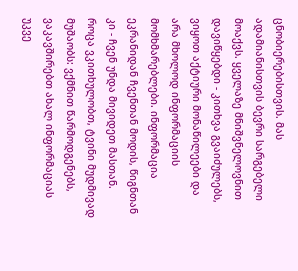ცნობიერებისთვის. მას ადამიანისთვის ბევრი სარგებელი მოაქვს. ყველაზე მნიშვნელოვნით დავიწყებდი - კითხვა გვაიძულებს, ვიყოთ აქტიური მონაწილეები და არა მხოლოდ ინფორმაციის მომხმარებლები. ინფორმაცია ეკრანიდან ჩვენთან მოდის, წიგნთან კი - ჩვენ უნდა მივიდეთ მასთან. როცა ვკითხულობთ, ტვინი მუდმივად მუშაობს: ვქმნით წარმოდგენებს, ვაკავშირებთ ახალ ინფორმაციას უკვე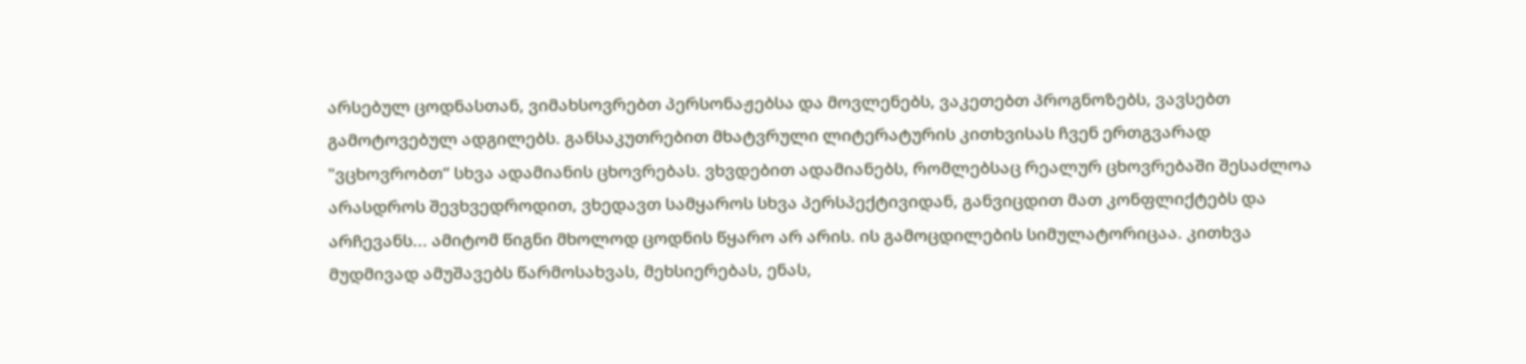არსებულ ცოდნასთან, ვიმახსოვრებთ პერსონაჟებსა და მოვლენებს, ვაკეთებთ პროგნოზებს, ვავსებთ გამოტოვებულ ადგილებს. განსაკუთრებით მხატვრული ლიტერატურის კითხვისას ჩვენ ერთგვარად "ვცხოვრობთ“ სხვა ადამიანის ცხოვრებას. ვხვდებით ადამიანებს, რომლებსაც რეალურ ცხოვრებაში შესაძლოა არასდროს შევხვედროდით, ვხედავთ სამყაროს სხვა პერსპექტივიდან, განვიცდით მათ კონფლიქტებს და არჩევანს... ამიტომ წიგნი მხოლოდ ცოდნის წყარო არ არის. ის გამოცდილების სიმულატორიცაა. კითხვა მუდმივად ამუშავებს წარმოსახვას, მეხსიერებას, ენას,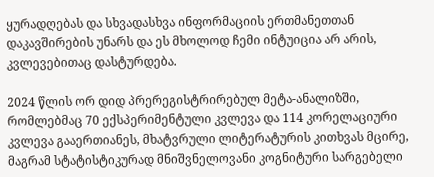ყურადღებას და სხვადასხვა ინფორმაციის ერთმანეთთან დაკავშირების უნარს და ეს მხოლოდ ჩემი ინტუიცია არ არის, კვლევებითაც დასტურდება.

2024 წლის ორ დიდ პრერეგისტრირებულ მეტა-ანალიზში, რომლებმაც 70 ექსპერიმენტული კვლევა და 114 კორელაციური კვლევა გააერთიანეს, მხატვრული ლიტერატურის კითხვას მცირე, მაგრამ სტატისტიკურად მნიშვნელოვანი კოგნიტური სარგებელი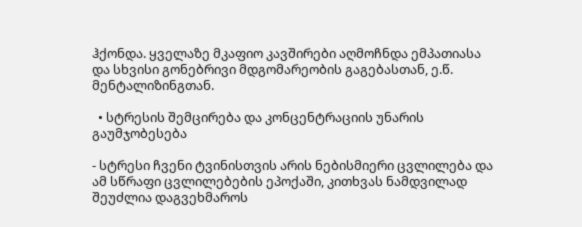ჰქონდა. ყველაზე მკაფიო კავშირები აღმოჩნდა ემპათიასა და სხვისი გონებრივი მდგომარეობის გაგებასთან, ე.წ. მენტალიზინგთან.

  • სტრესის შემცირება და კონცენტრაციის უნარის გაუმჯობესება

- სტრესი ჩვენი ტვინისთვის არის ნებისმიერი ცვლილება და ამ სწრაფი ცვლილებების ეპოქაში, კითხვას ნამდვილად შეუძლია დაგვეხმაროს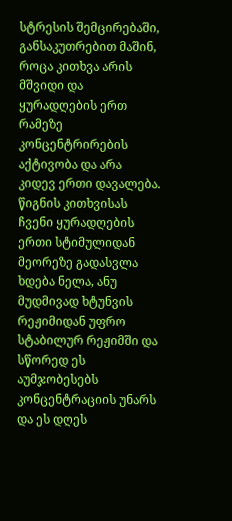სტრესის შემცირებაში, განსაკუთრებით მაშინ, როცა კითხვა არის მშვიდი და ყურადღების ერთ რამეზე კონცენტრირების აქტივობა და არა კიდევ ერთი დავალება. წიგნის კითხვისას ჩვენი ყურადღების ერთი სტიმულიდან მეორეზე გადასვლა ხდება ნელა, ანუ მუდმივად ხტუნვის რეჟიმიდან უფრო სტაბილურ რეჟიმში და სწორედ ეს აუმჯობესებს კონცენტრაციის უნარს და ეს დღეს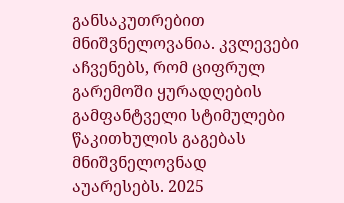განსაკუთრებით მნიშვნელოვანია. კვლევები აჩვენებს, რომ ციფრულ გარემოში ყურადღების გამფანტველი სტიმულები წაკითხულის გაგებას მნიშვნელოვნად აუარესებს. 2025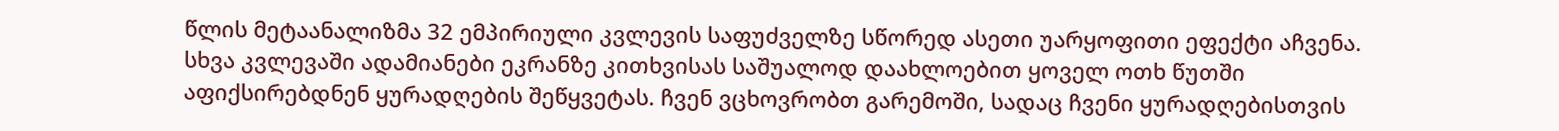წლის მეტაანალიზმა 32 ემპირიული კვლევის საფუძველზე სწორედ ასეთი უარყოფითი ეფექტი აჩვენა. სხვა კვლევაში ადამიანები ეკრანზე კითხვისას საშუალოდ დაახლოებით ყოველ ოთხ წუთში აფიქსირებდნენ ყურადღების შეწყვეტას. ჩვენ ვცხოვრობთ გარემოში, სადაც ჩვენი ყურადღებისთვის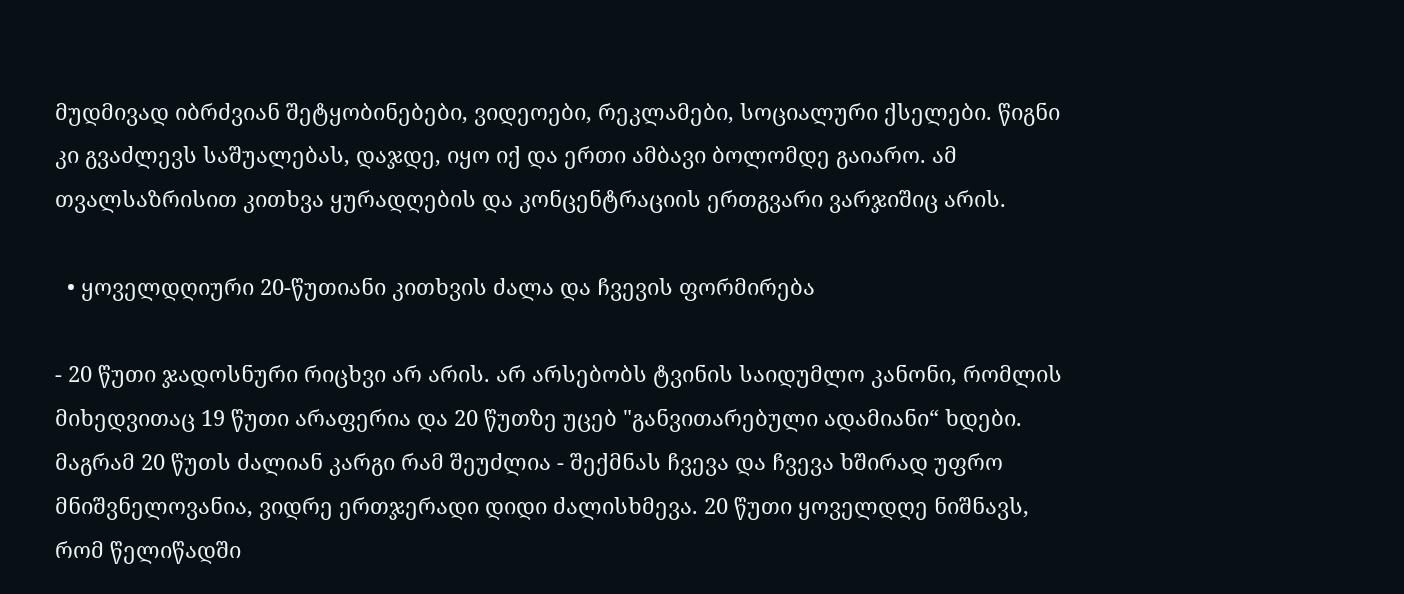მუდმივად იბრძვიან შეტყობინებები, ვიდეოები, რეკლამები, სოციალური ქსელები. წიგნი კი გვაძლევს საშუალებას, დაჯდე, იყო იქ და ერთი ამბავი ბოლომდე გაიარო. ამ თვალსაზრისით კითხვა ყურადღების და კონცენტრაციის ერთგვარი ვარჯიშიც არის.

  • ყოველდღიური 20-წუთიანი კითხვის ძალა და ჩვევის ფორმირება

- 20 წუთი ჯადოსნური რიცხვი არ არის. არ არსებობს ტვინის საიდუმლო კანონი, რომლის მიხედვითაც 19 წუთი არაფერია და 20 წუთზე უცებ "განვითარებული ადამიანი“ ხდები. მაგრამ 20 წუთს ძალიან კარგი რამ შეუძლია - შექმნას ჩვევა და ჩვევა ხშირად უფრო მნიშვნელოვანია, ვიდრე ერთჯერადი დიდი ძალისხმევა. 20 წუთი ყოველდღე ნიშნავს, რომ წელიწადში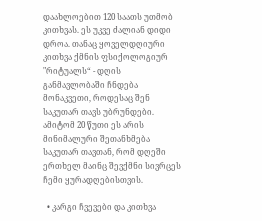დაახლოებით 120 საათს უთმობ კითხვას. ეს უკვე ძალიან დიდი დროა. თანაც ყოველდღიური კითხვა ქმნის ფსიქოლოგიურ "რიტუალს“ - დღის განმავლობაში ჩნდება მონაკვეთი, როდესაც შენ საკუთარ თავს უბრუნდები. ამიტომ 20 წუთი ეს არის მინიმალური შეთანხმება საკუთარ თავთან, რომ დღეში ერთხელ მაინც შევქმნი სივრცეს ჩემი ყურადღებისთვის.

  • კარგი ჩვევები და კითხვა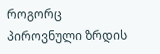როგორც პიროვნული ზრდის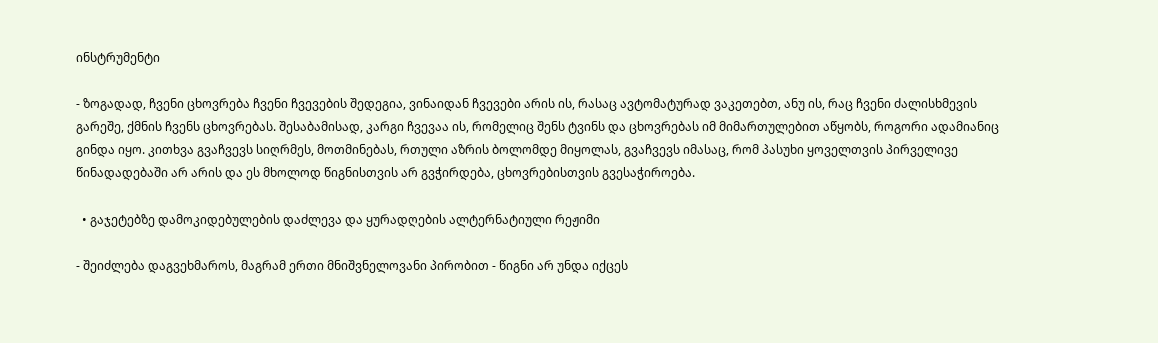ინსტრუმენტი

- ზოგადად, ჩვენი ცხოვრება ჩვენი ჩვევების შედეგია, ვინაიდან ჩვევები არის ის, რასაც ავტომატურად ვაკეთებთ, ანუ ის, რაც ჩვენი ძალისხმევის გარეშე, ქმნის ჩვენს ცხოვრებას. შესაბამისად, კარგი ჩვევაა ის, რომელიც შენს ტვინს და ცხოვრებას იმ მიმართულებით აწყობს, როგორი ადამიანიც გინდა იყო. კითხვა გვაჩვევს სიღრმეს, მოთმინებას, რთული აზრის ბოლომდე მიყოლას, გვაჩვევს იმასაც, რომ პასუხი ყოველთვის პირველივე წინადადებაში არ არის და ეს მხოლოდ წიგნისთვის არ გვჭირდება, ცხოვრებისთვის გვესაჭიროება.

  • გაჯეტებზე დამოკიდებულების დაძლევა და ყურადღების ალტერნატიული რეჟიმი

- შეიძლება დაგვეხმაროს, მაგრამ ერთი მნიშვნელოვანი პირობით - წიგნი არ უნდა იქცეს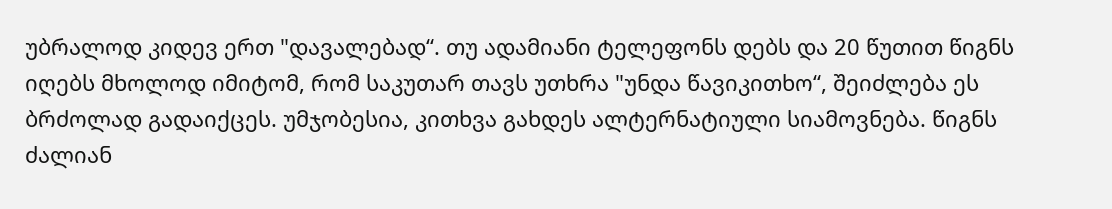უბრალოდ კიდევ ერთ "დავალებად“. თუ ადამიანი ტელეფონს დებს და 20 წუთით წიგნს იღებს მხოლოდ იმიტომ, რომ საკუთარ თავს უთხრა "უნდა წავიკითხო“, შეიძლება ეს ბრძოლად გადაიქცეს. უმჯობესია, კითხვა გახდეს ალტერნატიული სიამოვნება. წიგნს ძალიან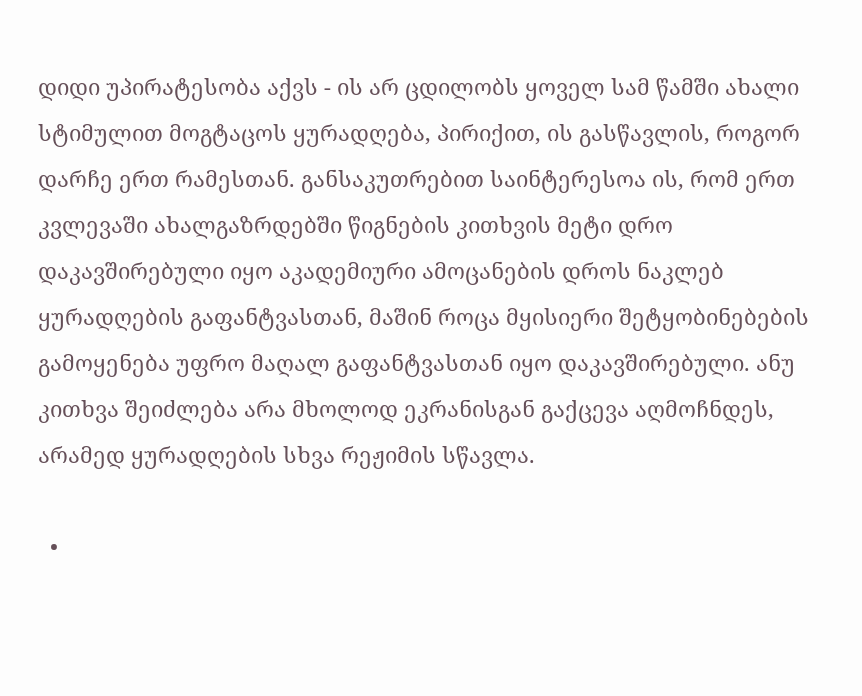დიდი უპირატესობა აქვს - ის არ ცდილობს ყოველ სამ წამში ახალი სტიმულით მოგტაცოს ყურადღება, პირიქით, ის გასწავლის, როგორ დარჩე ერთ რამესთან. განსაკუთრებით საინტერესოა ის, რომ ერთ კვლევაში ახალგაზრდებში წიგნების კითხვის მეტი დრო დაკავშირებული იყო აკადემიური ამოცანების დროს ნაკლებ ყურადღების გაფანტვასთან, მაშინ როცა მყისიერი შეტყობინებების გამოყენება უფრო მაღალ გაფანტვასთან იყო დაკავშირებული. ანუ კითხვა შეიძლება არა მხოლოდ ეკრანისგან გაქცევა აღმოჩნდეს, არამედ ყურადღების სხვა რეჟიმის სწავლა.

  •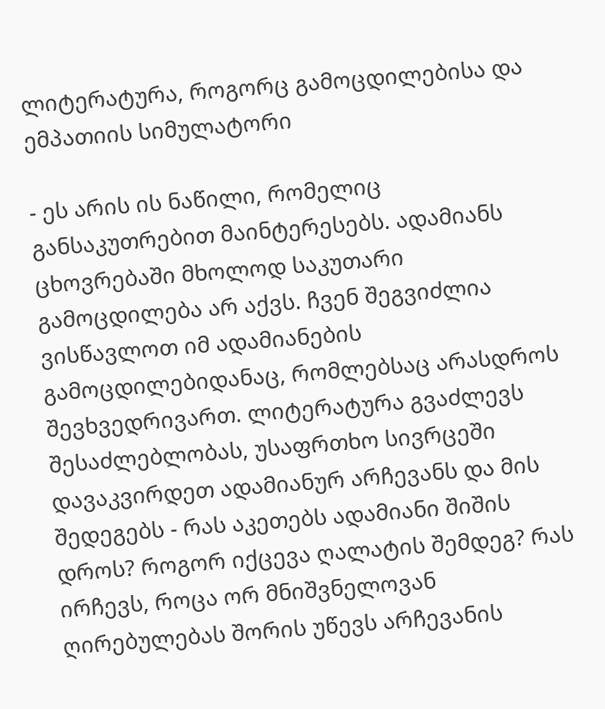ლიტერატურა, როგორც გამოცდილებისა და ემპათიის სიმულატორი

- ეს არის ის ნაწილი, რომელიც განსაკუთრებით მაინტერესებს. ადამიანს ცხოვრებაში მხოლოდ საკუთარი გამოცდილება არ აქვს. ჩვენ შეგვიძლია ვისწავლოთ იმ ადამიანების გამოცდილებიდანაც, რომლებსაც არასდროს შევხვედრივართ. ლიტერატურა გვაძლევს შესაძლებლობას, უსაფრთხო სივრცეში დავაკვირდეთ ადამიანურ არჩევანს და მის შედეგებს - რას აკეთებს ადამიანი შიშის დროს? როგორ იქცევა ღალატის შემდეგ? რას ირჩევს, როცა ორ მნიშვნელოვან ღირებულებას შორის უწევს არჩევანის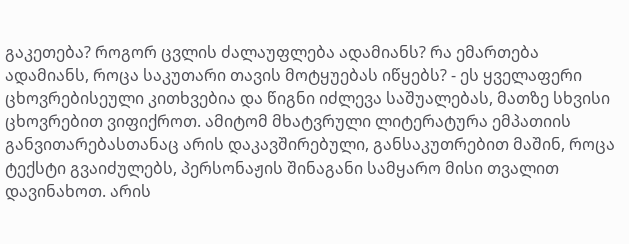გაკეთება? როგორ ცვლის ძალაუფლება ადამიანს? რა ემართება ადამიანს, როცა საკუთარი თავის მოტყუებას იწყებს? - ეს ყველაფერი ცხოვრებისეული კითხვებია და წიგნი იძლევა საშუალებას, მათზე სხვისი ცხოვრებით ვიფიქროთ. ამიტომ მხატვრული ლიტერატურა ემპათიის განვითარებასთანაც არის დაკავშირებული, განსაკუთრებით მაშინ, როცა ტექსტი გვაიძულებს, პერსონაჟის შინაგანი სამყარო მისი თვალით დავინახოთ. არის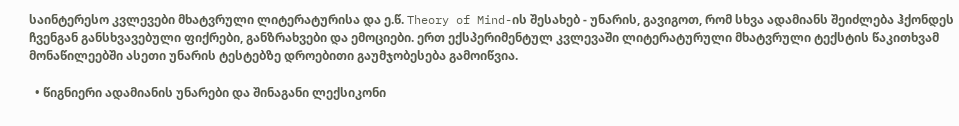საინტერესო კვლევები მხატვრული ლიტერატურისა და ე.წ. Theory of Mind-ის შესახებ - უნარის, გავიგოთ, რომ სხვა ადამიანს შეიძლება ჰქონდეს ჩვენგან განსხვავებული ფიქრები, განზრახვები და ემოციები. ერთ ექსპერიმენტულ კვლევაში ლიტერატურული მხატვრული ტექსტის წაკითხვამ მონაწილეებში ასეთი უნარის ტესტებზე დროებითი გაუმჯობესება გამოიწვია.

  • წიგნიერი ადამიანის უნარები და შინაგანი ლექსიკონი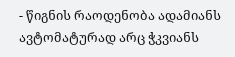- წიგნის რაოდენობა ადამიანს ავტომატურად არც ჭკვიანს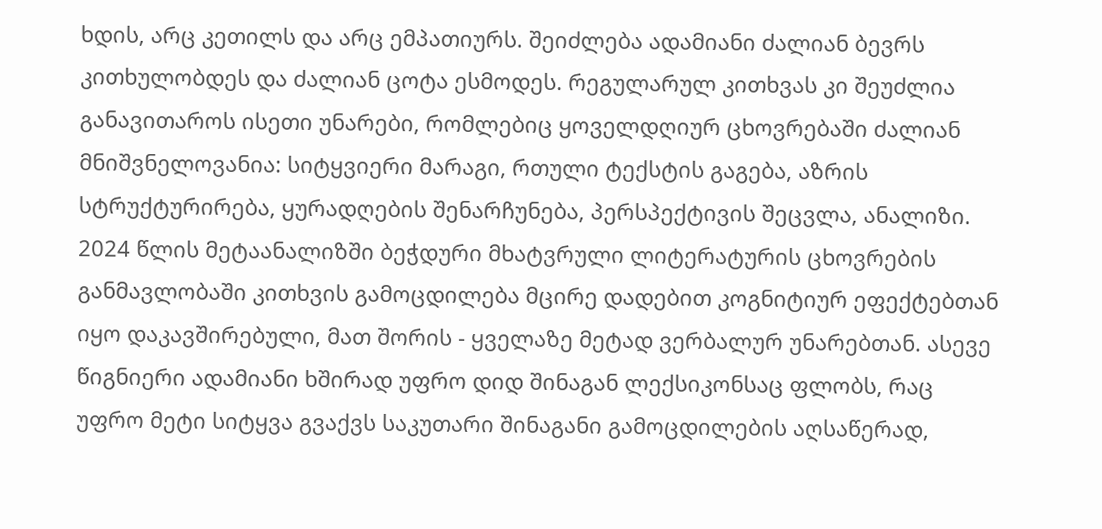ხდის, არც კეთილს და არც ემპათიურს. შეიძლება ადამიანი ძალიან ბევრს კითხულობდეს და ძალიან ცოტა ესმოდეს. რეგულარულ კითხვას კი შეუძლია განავითაროს ისეთი უნარები, რომლებიც ყოველდღიურ ცხოვრებაში ძალიან მნიშვნელოვანია: სიტყვიერი მარაგი, რთული ტექსტის გაგება, აზრის სტრუქტურირება, ყურადღების შენარჩუნება, პერსპექტივის შეცვლა, ანალიზი. 2024 წლის მეტაანალიზში ბეჭდური მხატვრული ლიტერატურის ცხოვრების განმავლობაში კითხვის გამოცდილება მცირე დადებით კოგნიტიურ ეფექტებთან იყო დაკავშირებული, მათ შორის - ყველაზე მეტად ვერბალურ უნარებთან. ასევე წიგნიერი ადამიანი ხშირად უფრო დიდ შინაგან ლექსიკონსაც ფლობს, რაც უფრო მეტი სიტყვა გვაქვს საკუთარი შინაგანი გამოცდილების აღსაწერად,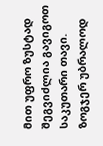მით უფრო ზუსტად შეგვიძლია გავიგოთ საკუთარი თავი. ზოგჯერ უბრალოდ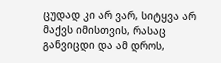ცუდად კი არ ვარ, სიტყვა არ მაქვს იმისთვის, რასაც განვიცდი და ამ დროს,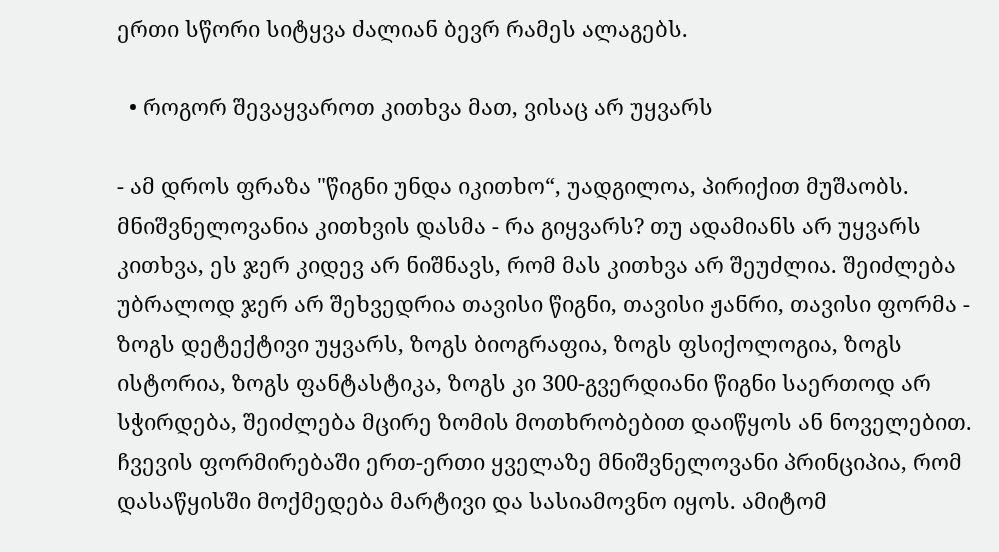ერთი სწორი სიტყვა ძალიან ბევრ რამეს ალაგებს.

  • როგორ შევაყვაროთ კითხვა მათ, ვისაც არ უყვარს

- ამ დროს ფრაზა "წიგნი უნდა იკითხო“, უადგილოა, პირიქით მუშაობს. მნიშვნელოვანია კითხვის დასმა - რა გიყვარს? თუ ადამიანს არ უყვარს კითხვა, ეს ჯერ კიდევ არ ნიშნავს, რომ მას კითხვა არ შეუძლია. შეიძლება უბრალოდ ჯერ არ შეხვედრია თავისი წიგნი, თავისი ჟანრი, თავისი ფორმა - ზოგს დეტექტივი უყვარს, ზოგს ბიოგრაფია, ზოგს ფსიქოლოგია, ზოგს ისტორია, ზოგს ფანტასტიკა, ზოგს კი 300-გვერდიანი წიგნი საერთოდ არ სჭირდება, შეიძლება მცირე ზომის მოთხრობებით დაიწყოს ან ნოველებით. ჩვევის ფორმირებაში ერთ-ერთი ყველაზე მნიშვნელოვანი პრინციპია, რომ დასაწყისში მოქმედება მარტივი და სასიამოვნო იყოს. ამიტომ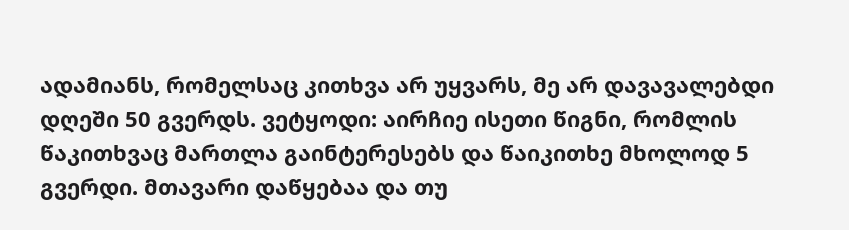ადამიანს, რომელსაც კითხვა არ უყვარს, მე არ დავავალებდი დღეში 50 გვერდს. ვეტყოდი: აირჩიე ისეთი წიგნი, რომლის წაკითხვაც მართლა გაინტერესებს და წაიკითხე მხოლოდ 5 გვერდი. მთავარი დაწყებაა და თუ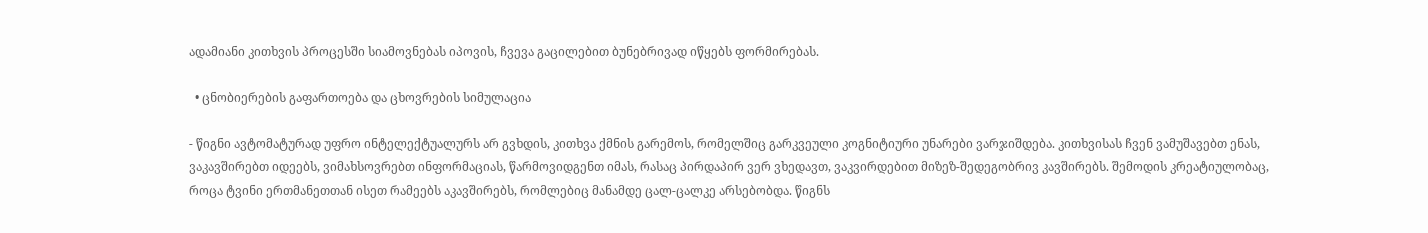ადამიანი კითხვის პროცესში სიამოვნებას იპოვის, ჩვევა გაცილებით ბუნებრივად იწყებს ფორმირებას.

  • ცნობიერების გაფართოება და ცხოვრების სიმულაცია

- წიგნი ავტომატურად უფრო ინტელექტუალურს არ გვხდის, კითხვა ქმნის გარემოს, რომელშიც გარკვეული კოგნიტიური უნარები ვარჯიშდება. კითხვისას ჩვენ ვამუშავებთ ენას, ვაკავშირებთ იდეებს, ვიმახსოვრებთ ინფორმაციას, წარმოვიდგენთ იმას, რასაც პირდაპირ ვერ ვხედავთ, ვაკვირდებით მიზეზ-შედეგობრივ კავშირებს. შემოდის კრეატიულობაც, როცა ტვინი ერთმანეთთან ისეთ რამეებს აკავშირებს, რომლებიც მანამდე ცალ-ცალკე არსებობდა. წიგნს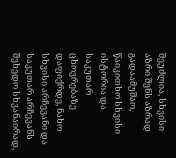შეუძლია, სხვისი აზრი შენს აზრად გადაამუშაო, წაიკითხო სხვისი ისტორია და საკუთარ ცხოვრებაზე დაფიქრდე, ნახო სხვისი არჩევანი და საკუთარ არჩევანს შეხედო სხვანაირად,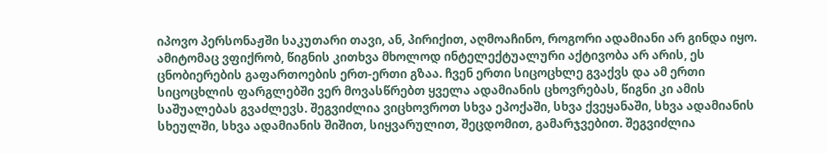იპოვო პერსონაჟში საკუთარი თავი, ან, პირიქით, აღმოაჩინო, როგორი ადამიანი არ გინდა იყო. ამიტომაც ვფიქრობ, წიგნის კითხვა მხოლოდ ინტელექტუალური აქტივობა არ არის, ეს ცნობიერების გაფართოების ერთ-ერთი გზაა. ჩვენ ერთი სიცოცხლე გვაქვს და ამ ერთი სიცოცხლის ფარგლებში ვერ მოვასწრებთ ყველა ადამიანის ცხოვრებას, წიგნი კი ამის საშუალებას გვაძლევს. შეგვიძლია ვიცხოვროთ სხვა ეპოქაში, სხვა ქვეყანაში, სხვა ადამიანის სხეულში, სხვა ადამიანის შიშით, სიყვარულით, შეცდომით, გამარჯვებით. შეგვიძლია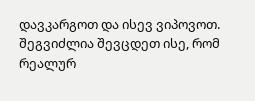დავკარგოთ და ისევ ვიპოვოთ. შეგვიძლია შევცდეთ ისე, რომ რეალურ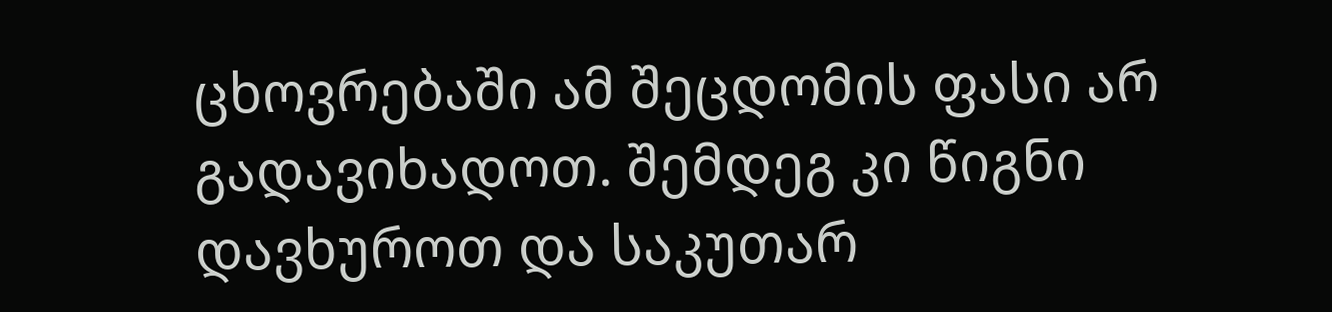ცხოვრებაში ამ შეცდომის ფასი არ გადავიხადოთ. შემდეგ კი წიგნი დავხუროთ და საკუთარ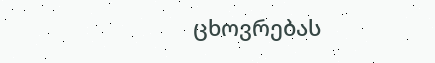ცხოვრებას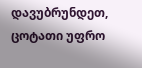დავუბრუნდეთ, ცოტათი უფრო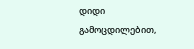დიდი გამოცდილებით,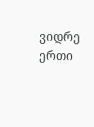ვიდრე ერთი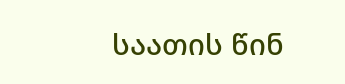საათის წინ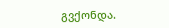გვქონდა.